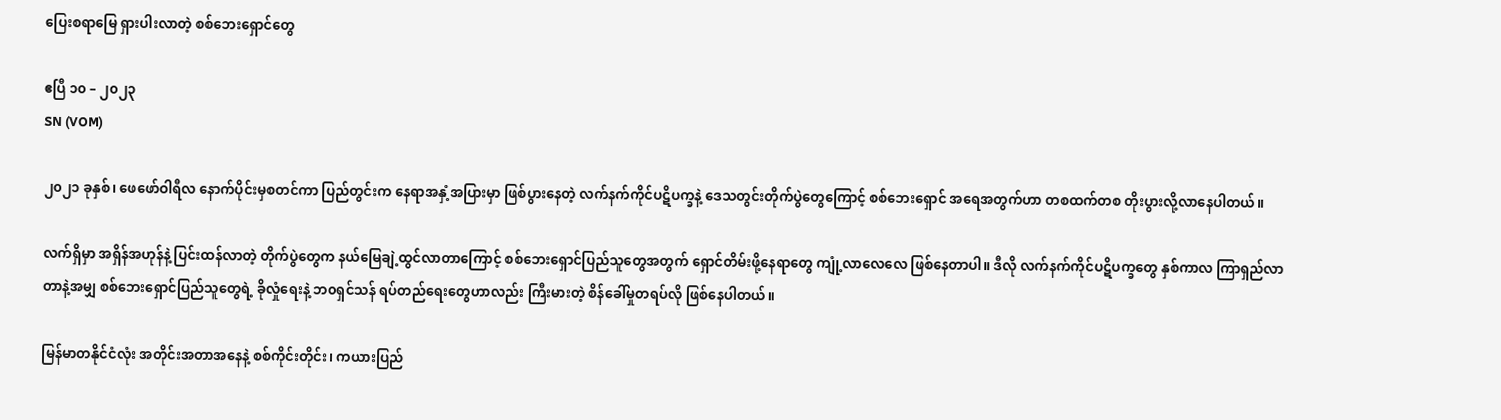ပြေးစရာမြေ ရှားပါးလာတဲ့ စစ်ဘေးရှောင်တွေ

ဧပြီ ၁၀ – ၂၀၂၃
SN (VOM)

၂၀၂၁ ခုနှစ်၊ ဖေဖော်ဝါရီလ နောက်ပိုင်းမှစတင်ကာ ပြည်တွင်းက နေရာအနှံ့အပြားမှာ ဖြစ်ပွားနေတဲ့ လက်နက်ကိုင်ပဋိပက္ခနဲ့ ဒေသတွင်းတိုက်ပွဲတွေကြောင့် စစ်ဘေးရှောင် အရေအတွက်ဟာ တစထက်တစ တိုးပွားလို့လာနေပါတယ်။

လက်ရှိမှာ အရှိန်အဟုန်နဲ့ ပြင်းထန်လာတဲ့ တိုက်ပွဲတွေက နယ်မြေချဲ့ထွင်လာတာကြောင့် စစ်ဘေးရှောင်ပြည်သူတွေအတွက် ရှောင်တိမ်းဖို့နေရာတွေ ကျုံ့လာလေလေ ဖြစ်နေတာပါ။ ဒီလို လက်နက်ကိုင်ပဋိပက္ခတွေ နှစ်ကာလ ကြာရှည်လာတာနဲ့အမျှ စစ်ဘေးရှောင်ပြည်သူတွေရဲ့ ခိုလှုံရေးနဲ့ ဘ၀ရှင်သန် ရပ်တည်ရေးတွေဟာလည်း ကြီးမားတဲ့ စိန်ခေါ်မှုတရပ်လို ဖြစ်နေပါတယ်။

မြန်မာတနိုင်ငံလုံး အတိုင်းအတာအနေနဲ့ စစ်ကိုင်းတိုင်း၊ ကယားပြည်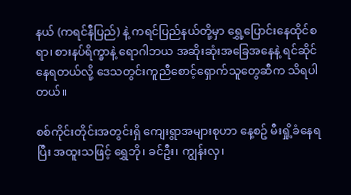နယ် (ကရင်နီပြည်) နဲ့ ကရင်ပြည်နယ်တို့မှာ ရွှေ့ပြောင်းနေထိုင်စရာ၊ စားနပ်ရိက္ခာနဲ့ ရောဂါဘယ အဆိုးဆုံးအခြေအနေနဲ့ ရင်ဆိုင်နေရတယ်လို့ ဒေသတွင်းကူညီစောင့်ရှောက်သူတွေဆီက သိရပါတယ်။

စစ်ကိုင်းတိုင်းအတွင်းရှိ ကျေးရွာအများစုဟာ နေ့စဥ် မီးရှို့ခံနေရပြီး အထူးသဖြင့် ရွှေဘို၊ ခင်ဦး၊ ကျွန်းလှ၊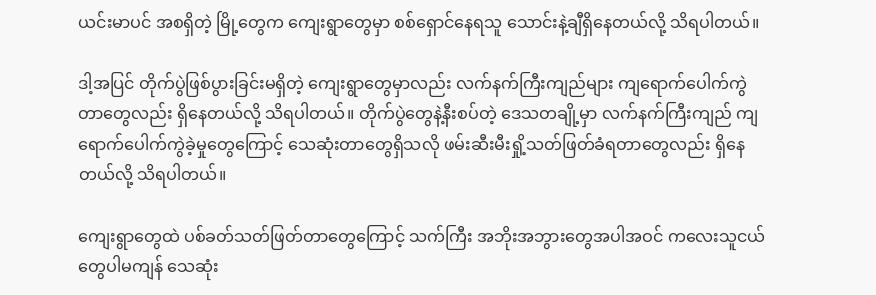ယင်းမာပင် အစရှိတဲ့ မြို့တွေက ကျေးရွာတွေမှာ စစ်ရှောင်နေရသူ သောင်းနဲ့ချီရှိနေတယ်လို့ သိရပါတယ်။

ဒါ့အပြင် တိုက်ပွဲဖြစ်ပွားခြင်းမရှိတဲ့ ကျေးရွာတွေမှာလည်း လက်နက်ကြီးကျည်များ ကျရောက်ပေါက်ကွဲတာတွေလည်း ရှိနေတယ်လို့ သိရပါတယ်။ တိုက်ပွဲတွေနဲ့နီးစပ်တဲ့ ဒေသတချို့မှာ လက်နက်ကြီးကျည်‌ ကျရောက်ပေါက်ကွဲခဲ့မှုတွေကြောင့် သေဆုံးတာတွေရှိသလို ဖမ်းဆီးမီးရှို့သတ်ဖြတ်ခံရတာတွေလည်း ရှိနေတယ်လို့ သိရပါတယ်။

ကျေးရွာတွေထဲ ပစ်ခတ်သတ်ဖြတ်တာတွေကြောင့် သက်ကြီး အဘိုးအဘွားတွေအပါအဝင် ကလေးသူငယ်တွေပါမကျန် သေဆုံး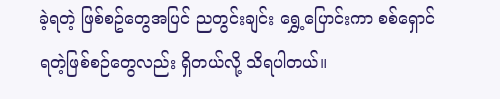ခဲ့ရတဲ့ ဖြစ်စဥ်တွေအပြင် ညတွင်းချင်း ရွှေ့ပြောင်းကာ စစ်ရှောင်ရတဲ့ဖြစ်စဉ်တွေလည်း ရှိတယ်လို့ သိရပါတယ်။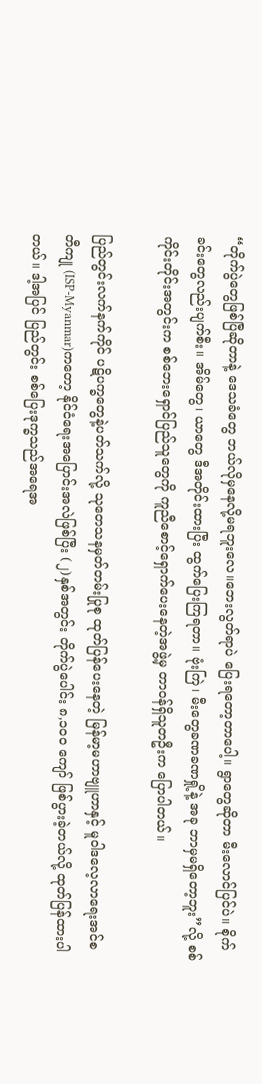“တိုက်ပွဲတွေဖြစ်ပြီဆိုတာနဲ့ ဒေသခံတွေ ဘယ်လိုမှနေလို့မရဘူးလေ။ဘေးလွတ်ရာပဲ ပြေးရတော့တာပေါ့။ ရွာတွေဆိုတာ မီးလောင်ပြင်ပဲ။ စိုက်ခင်းတွေလည်းပျက်စီး။ အိမ်တွေ၊ ယာတွေ ဒီအတိုင်းထားပြီး ထွက်ပြေးကြရတာ။ ဗုံးကြဲ၊ မီးတွေခဏခဏရှို့နဲ့ အခု ဘာမှမရှိတော့ဘူး”လို့ စစ်ကိုင်းတိုင်းအတွင်းက စစ်ဘေးရှောင်ပြည်သူတွေကို ကူညီစောင့်ရှောက်ပေးနေတဲ့အဖွဲ့မှ တာဝန်ရှိသူတဦးက ပြောပါတယ်။

ပြည်တွင်းလက်နက်ကိုင် ပဋိပက္ခတွေနဲ့ပတ်သက်လို့ သုတေသနမှတ်တမ်းပြုစု ထုတ်ပြန်ပေးနေတဲ့ မြန်မာ့မဟာဗျူဟာနှင့် မူဝါဒလေ့လာရေးအင်စတီကျု (ISP-Myanmar)ကတော့ နိုင်ငံရေးအပြောင်းအလဲဖြစ်ပြီး (၂)နှစ်အတွင်း တိုက်ပွဲပေါင်း ၈,၁၀၀ ကျော် ဖြစ်ပွားခဲ့တယ်လို့ ထုတ်ပြန်ထားပါတယ်။ ဒါ့အပြင် ပြည်တွင်း စစ်ပြေးဒုက္ခသည်အရေအ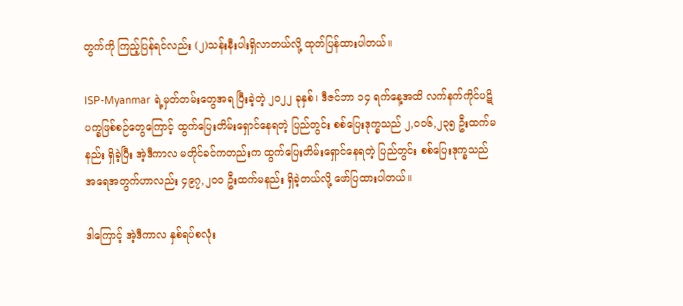တွက်ကို ကြည့်ပြန်ရင်လည်း (၂)သန်းနီးပါးရှိလာတယ်လို့ ထုတ်ပြန်ထားပါတယ်။

ISP-Myanmar ရဲ့မှတ်တမ်းတွေအရ ပြီးခဲ့တဲ့ ၂၀၂၂ ခုနှစ်၊ ဒီဇင်ဘာ ၁၄ ရက်နေ့အထိ လက်နက်ကိုင်ပဋိပက္ခဖြစ်စဉ်တွေကြောင့် ထွက်ပြေးတိမ်းရှောင်နေရတဲ့ ပြည်တွင်း စစ်ပြေးဒုက္ခသည် ၂,၀၀၆,၂၃၅ ဦးထက်မနည်း ရှိခဲ့ပြီး အဲ့ဒီကာလ မတိုင်ခင်ကတည်းက ထွက်ပြေးတိမ်းရှောင်နေရတဲ့ ပြည်တွင်း စစ်ပြေးဒုက္ခသည် အရေအတွက်ဟာလည်း ၄၉၇,၂၀၀ ဦးထက်မနည်း ရှိခဲ့တယ်လို့ ဖော်ပြထားပါတယ်။

ဒါကြောင့် အဲ့ဒီကာလ နှစ်ရပ်စလုံး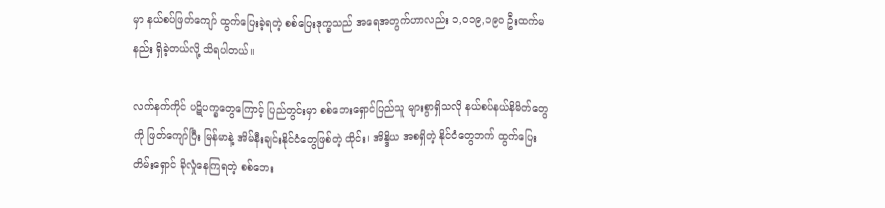မှာ နယ်စပ်ဖြတ်ကျော် ထွက်ပြေးခဲ့ရတဲ့ စစ်ပြေးဒုက္ခသည် အရေအတွက်ဟာလည်း ၁,၀၁၉,၁၉၀ ဦးထက်မနည်း ရှိခဲ့တယ်လို့ သိရပါတယ်။

လက်နက်ကိုင် ပဋိပက္ခတွေကြောင့် ပြည်တွင်းမှာ စစ်ဘေးရှောင်ပြည်သူ များစွာရှိသလို နယ်စပ်နယ်နိမိတ်တွေကို ဖြတ်ကျော်ပြီး မြန်မာနဲ့ အိမ်နီးချင်းနိုင်ငံတွေဖြစ်တဲ့ ထိုင်း၊ အိန္ဒိယ အစရှိတဲ့ နိုင်ငံတွေဘက် ထွက်ပြေးတိမ်းရှောင် ခိုလှုံနေကြရတဲ့ စစ်ဘေး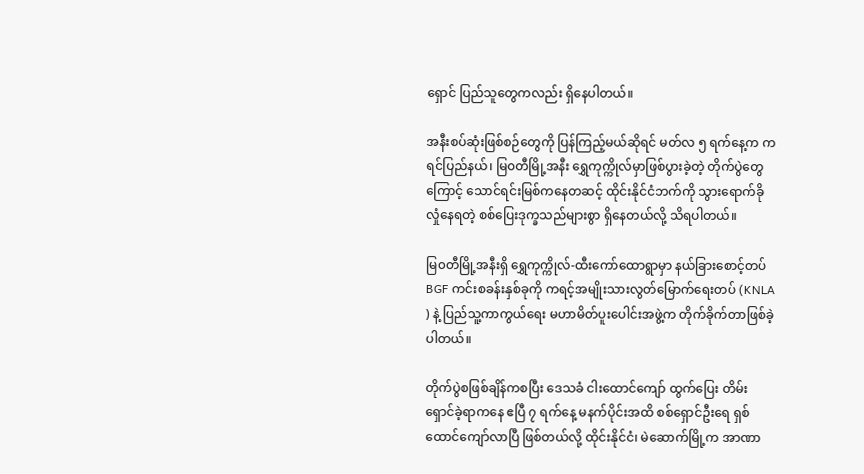ရှောင် ပြည်သူတွေကလည်း ရှိနေပါတယ်။

အနီးစပ်ဆုံးဖြစ်စဉ်တွေကို ပြန်ကြည့်မယ်ဆိုရင် မတ်လ ၅ ရက်နေ့က ကရင်ပြည်နယ်၊ မြ၀တီမြို့အနီး ရွှေကုက္ကိုလ်မှာဖြစ်ပွားခဲ့တဲ့ တိုက်ပွဲတွေကြောင့် သောင်ရင်းမြစ်ကနေတဆင့် ထိုင်းနိုင်ငံဘက်ကို သွားရောက်ခိုလှုံနေရတဲ့ စစ်ပြေးဒုက္ခသည်များစွာ ရှိနေတယ်လို့ သိရပါတယ်။

မြ၀တီမြို့အနီးရှိ ရွှေကုက္ကိုလ်-ထီးကော်ထောရွာမှာ နယ်ခြားစောင့်တပ် BGF ကင်းစခန်းနှစ်ခုကို ကရင့်အမျိုးသားလွတ်မြောက်ရေးတပ် (KNLA ) နဲ့ ပြည်သူ့ကာကွယ်ရေး မဟာမိတ်ပူးပေါင်းအဖွဲ့က တိုက်ခိုက်တာဖြစ်ခဲ့ပါတယ်။

တိုက်ပွဲစဖြစ်ချိန်ကစပြီး ဒေသခံ ငါးထောင်ကျော် ထွက်ပြေး တိမ်းရှောင်ခဲ့ရာကနေ ဧပြီ ၇ ရက်နေ့ မနက်ပိုင်းအထိ စစ်ရှောင်ဦးရေ ရှစ်ထောင်ကျော်လာပြီ ဖြစ်တယ်လို့ ထိုင်းနိုင်ငံ၊ မဲဆောက်မြို့က အာဏာ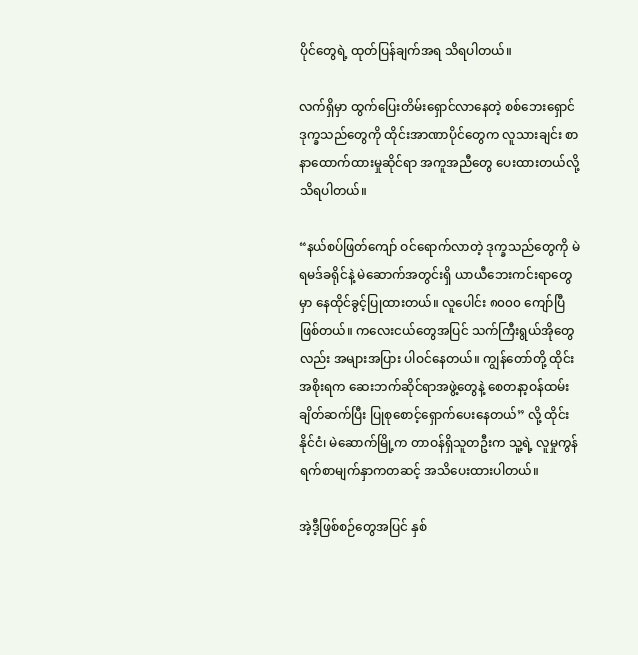ပိုင်တွေရဲ့ ထုတ်ပြန်ချက်အရ သိရပါတယ်။

လက်ရှိမှာ ထွက်ပြေးတိမ်းရှောင်လာနေတဲ့ စစ်ဘေးရှောင် ဒုက္ခသည်တွေကို ထိုင်းအာဏာပိုင်တွေက လူသားချင်း စာနာထောက်ထားမှုဆိုင်ရာ အကူအညီတွေ ပေးထားတယ်လို့ သိရပါတယ်။

“နယ်စပ်ဖြတ်ကျော် ဝင်ရောက်လာတဲ့ ဒုက္ခသည်တွေကို မဲရမဒ်ခရိုင်နဲ့ မဲဆောက်အတွင်းရှိ ယာယီဘေးကင်းရာတွေမှာ နေထိုင်ခွင့်ပြုထားတယ်။ လူပေါင်း ၈၀၀၀ ကျော်ပြီဖြစ်တယ်။ ကလေးငယ်တွေအပြင် သက်ကြီးရွယ်အိုတွေလည်း အများအပြား ပါဝင်နေတယ်။ ကျွန်တော်တို့ ထိုင်းအစိုးရက ဆေးဘက်ဆိုင်ရာအဖွဲ့တွေနဲ့ စေတနာ့ဝန်ထမ်း ချိတ်ဆက်ပြီး ပြုစုစောင့်ရှောက်ပေးနေတယ်” လို့ ထိုင်းနိုင်ငံ၊ မဲဆောက်မြို့က တာဝန်ရှိသူတဦးက သူ့ရဲ့ လူမှုကွန်ရက်စာမျက်နှာကတဆင့် အသိပေးထားပါတယ်။

အဲ့ဒီ့ဖြစ်စဉ်တွေအပြင် နှစ်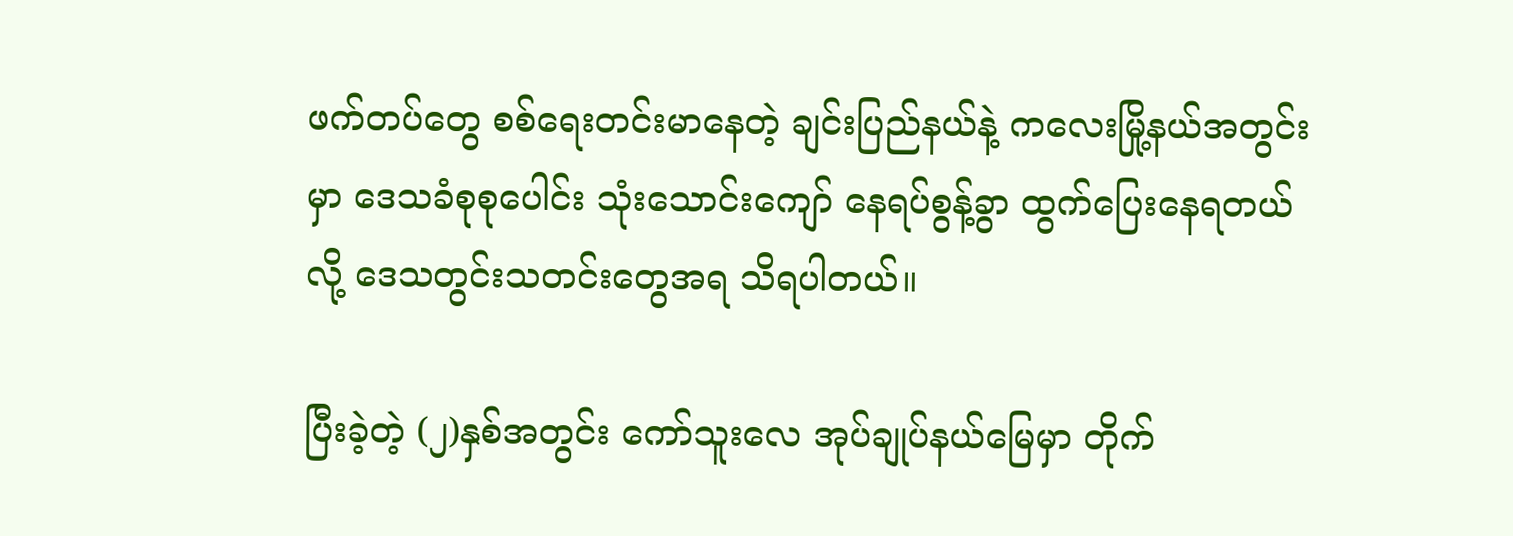ဖက်တပ်တွေ စစ်ရေးတင်းမာနေတဲ့ ချင်းပြည်နယ်နဲ့ ကလေးမြို့နယ်အတွင်းမှာ ဒေသခံစုစုပေါင်း သုံးသောင်းကျော် နေရပ်စွန့်ခွာ ထွက်ပြေးနေရတယ်လို့ ဒေသတွင်းသတင်းတွေအရ သိရပါတယ်။

ပြီးခဲ့တဲ့ (၂)နှစ်အတွင်း ကော်သူးလေ အုပ်ချုပ်နယ်မြေမှာ တိုက်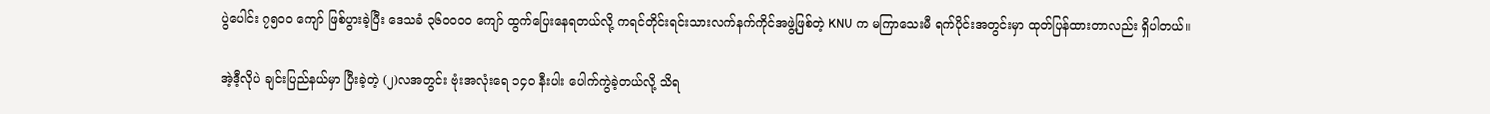ပွဲပေါင်း ၇၅၀၀ ကျော် ဖြစ်ပွားခဲ့ပြီး ဒေသခံ ၃၆၀၀၀၀ ကျော် ထွက်ပြေးနေရတယ်လို့ ကရင်တိုင်းရင်းသားလက်နက်ကိုင်အဖွဲ့ဖြစ်တဲ့ KNU က မကြာသေးမီ ရက်ပိုင်းအတွင်းမှာ ထုတ်ပြန်ထားတာလည်း ရှိပါတယ်။

အဲ့ဒီ့လိုပဲ ချင်းပြည်နယ်မှာ ပြီးခဲ့တဲ့ (၂)လအတွင်း ဗုံးအလုံးရေ ၁၄ဝ နီးပါး ပေါက်ကွဲခဲ့တယ်လို့ သိရ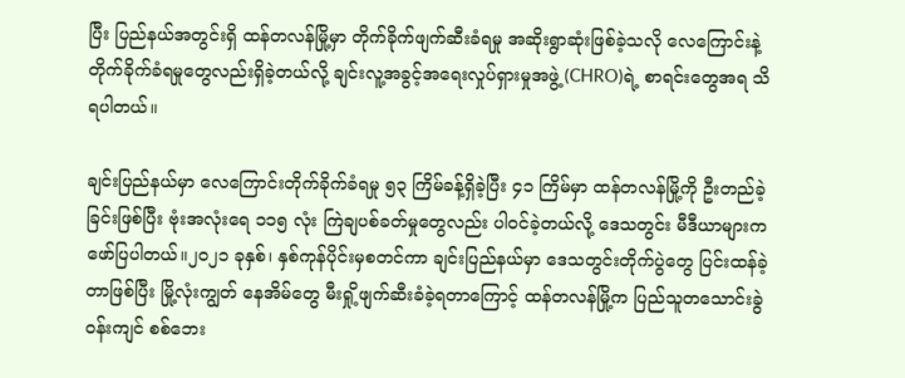ပြီး ပြည်နယ်အတွင်းရှိ ထန်တလန်မြို့မှာ တိုက်ခိုက်ဖျက်ဆီးခံရမှု အဆိုးရွာဆုံးဖြစ်ခဲ့သလို လေကြောင်းနဲ့ တိုက်ခိုက်ခံရမှုတွေလည်းရှိခဲ့တယ်လို့ ချင်းလူ့အခွင့်အရေးလှုပ်ရှားမှုအဖွဲ့ (CHRO)ရဲ့ စာရင်းတွေအရ သိရပါတယ်။

ချင်းပြည်နယ်မှာ လေကြောင်းတိုက်ခိုက်ခံရမှု ၅၃ ကြိမ်ခန့်ရှိခဲ့ပြီး ၄၁ ကြိမ်မှာ ထန်တလန်မြို့ကို ဦးတည်ခဲ့ခြင်းဖြစ်ပြီး ဗုံးအလုံးရေ ၁၁၅ လုံး ကြဲချပစ်ခတ်မှုတွေလည်း ပါဝင်ခဲ့တယ်လို့ ဒေသတွင်း မီဒီယာများက ဖော်ပြပါတယ်။၂၀၂၁ ခုနှစ်၊ နှစ်ကုန်ပိုင်းမှစတင်ကာ ချင်းပြည်နယ်မှာ ဒေသတွင်းတိုက်ပွဲတွေ ပြင်းထန်ခဲ့တာဖြစ်ပြီး မြို့လုံးကျွတ် နေအိမ်တွေ မီးရှို့ဖျက်ဆီးခံခဲ့ရတာကြောင့် ထန်တလန်မြို့က ပြည်သူတသောင်းခွဲဝန်းကျင် စစ်ဘေး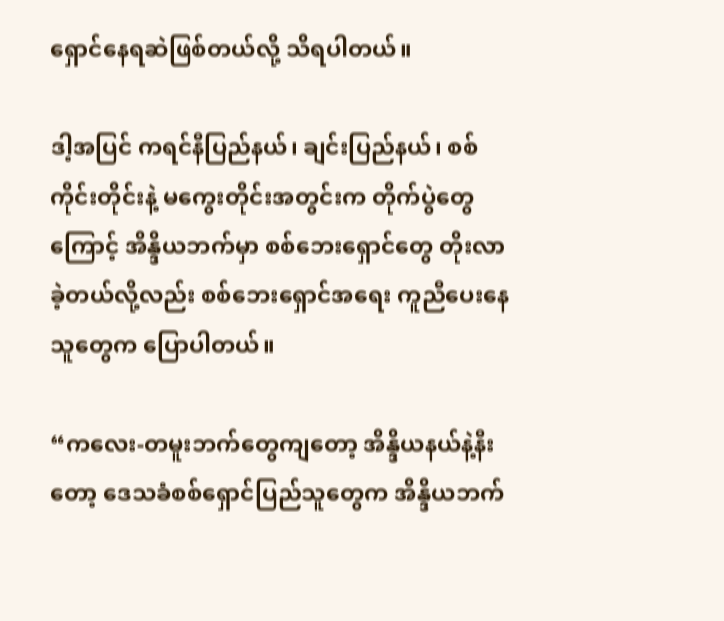ရှောင်နေရဆဲဖြစ်တယ်လို့ သိရပါတယ်။

ဒါ့အပြင် ကရင်နီပြည်နယ်၊ ချင်းပြည်နယ်၊ စစ်ကိုင်းတိုင်းနဲ့ မကွေးတိုင်းအတွင်းက တိုက်ပွဲတွေကြောင့် အိန္ဒိယဘက်မှာ စစ်ဘေးရှောင်တွေ တိုးလာခဲ့တယ်လို့လည်း စစ်ဘေးရှောင်အရေး ကူညီပေးနေသူတွေက ပြောပါတယ်။

“ကလေး-တမူးဘက်တွေကျတော့ အိန္ဒိယနယ်နဲ့နီးတော့ ဒေသခံစစ်ရှောင်ပြည်သူတွေက အိန္ဒိယဘက်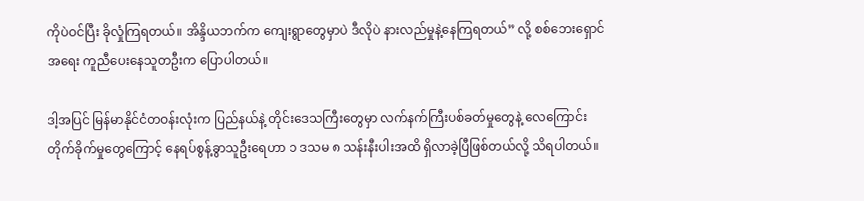ကိုပဲဝင်ပြီး ခိုလှုံကြရတယ်။ အိန္ဒိယဘက်က ကျေးရွာတွေမှာပဲ ဒီလိုပဲ နားလည်မှုနဲ့နေကြရတယ်” လို့ စစ်ဘေးရှောင်အရေး ကူညီပေးနေသူတဦးက ပြောပါတယ်။

ဒါ့အပြင် မြန်မာနိုင်ငံတဝန်းလုံးက ပြည်နယ်နဲ့ တိုင်းဒေသကြီးတွေမှာ လက်နက်ကြီးပစ်ခတ်မှုတွေနဲ့ လေကြောင်းတိုက်ခိုက်မှုတွေကြောင့် နေရပ်စွန့်ခွာသူဦးရေဟာ ၁ ဒသမ ၈ သန်းနီးပါးအထိ ရှိလာခဲ့ပြီဖြစ်တယ်လို့ သိရပါတယ်။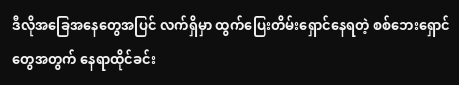ဒီလိုအခြေအနေတွေအပြင် လက်ရှိမှာ ထွက်ပြေးတိမ်းရှောင်နေရတဲ့ စစ်ဘေးရှောင်တွေအတွက် နေရာထိုင်ခင်း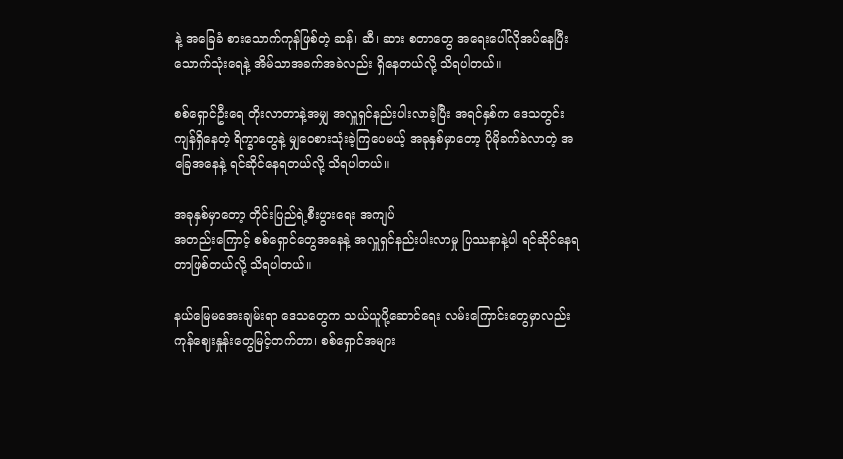နဲ့ အခြေခံ စားသောက်ကုန်ဖြစ်တဲ့ ဆန်၊ ဆီ၊ ဆား စတာတွေ အရေးပေါ်လိုအပ်နေပြီး သောက်သုံးရေနဲ့ အိမ်သာအခက်အခဲလည်း ရှိနေတယ်လို့ သိရပါတယ်။

စစ်ရှောင်ဦးရေ တိုးလာတာနဲ့အမျှ အလှူရှင်နည်းပါးလာခဲ့ပြီး အရင်နှစ်က ဒေသတွင်းကျန်ရှိနေတဲ့ ရိက္ခာတွေနဲ့ မျှဝေစားသုံးခဲ့ကြပေမယ့် အခုနှစ်မှာတော့ ပိုမိုခက်ခဲလာတဲ့ အခြေအနေနဲ့ ရင်ဆိုင်နေရတယ်လို့ သိရပါတယ်။

အခုနှစ်မှာတော့ တိုင်းပြည်ရဲ့စီးပွားရေး အကျပ်
အတည်းကြောင့် စစ်ရှောင်တွေအနေနဲ့ အလှူရှင်နည်းပါးလာမှု ပြဿနာနဲ့ပါ ရင်ဆိုင်နေရတာဖြစ်တယ်လို့ သိရပါတယ်။

နယ်မြေမအေးချမ်းရာ ဒေသတွေက သယ်ယူပို့ဆောင်ရေး လမ်းကြောင်းတွေမှာလည်း ကုန်ဈေးနှုန်းတွေမြင့်တက်တာ၊ စစ်ရှောင်အများ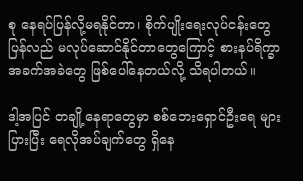စု နေရပ်ပြန်လို့မရနိုင်တာ၊ စိုက်ပျိုးရေးလုပ်ငန်းတွေ ပြန်လည် မလုပ်ဆောင်နိုင်တာတွေကြောင့် စားနပ်ရိက္ခာ အခက်အခဲတွေ ဖြစ်ပေါ်နေတယ်လို့ သိရပါတယ်။

ဒါ့အပြင် တချို့နေရာတွေမှာ စစ်ဘေးရှောင်ဦးရေ များပြားပြီး ရေလိုအပ်ချက်တွေ ရှိနေ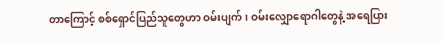တာကြောင့် စစ်ရှောင်ပြည်သူတွေဟာ ဝမ်းပျက်၊ ဝမ်းလျှောရောဂါတွေနဲ့ အရေပြား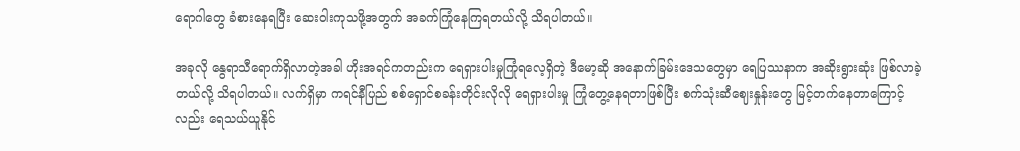ရောဂါတွေ ခံစားနေရပြီး ဆေးဝါးကုသဖို့အတွက် အခက်ကြုံနေကြရတယ်လို့ သိရပါတယ်။

အခုလို နွေရာသီရောက်ရှိလာတဲ့အခါ ဟိုးအရင်ကတည်းက ရေရှားပါးမှုကြုံရလေ့ရှိတဲ့ ဒီမော့ဆို အနောက်ခြမ်းဒေသတွေမှာ ရေပြဿနာက အဆိုးရွားဆုံး ဖြစ်လာခဲ့တယ်လို့ သိရပါတယ်။ လက်ရှိမှာ ကရင်နီပြည် စစ်ရှောင်စခန်းတိုင်းလိုလို ရေရှားပါးမှု ကြုံတွေ့နေရတာဖြစ်ပြီး စက်သုံးဆီဈေးနှုန်းတွေ မြင့်တက်နေတာကြောင့်လည်း ရေသယ်ယူနိုင်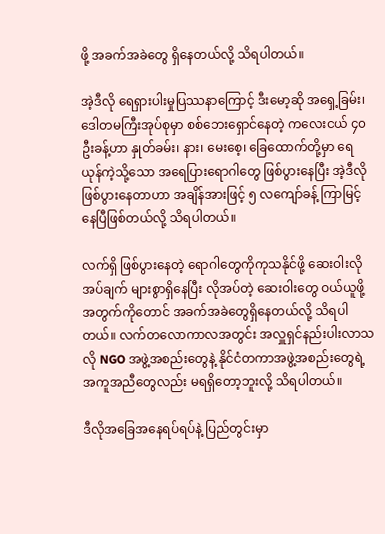ဖို့ အခက်အခဲတွေ ရှိနေတယ်လို့ သိရပါတယ်။

အဲ့ဒီလို ရေရှားပါးမှုပြဿနာကြောင့် ဒီးမော့ဆို အရှေ့ခြမ်း၊ ဒေါတမကြီးအုပ်စုမှာ စစ်ဘေးရှောင်နေတဲ့ ကလေးငယ် ၄၀ ဦးခန့်ဟာ နှုတ်ခမ်း၊ နား၊ မေးစေ့၊ ခြေထောက်တို့မှာ ရေယုန်ကဲ့သို့သော အရေပြားရောဂါတွေ ဖြစ်ပွားနေပြီး အဲ့ဒီလို ဖြစ်ပွားနေတာဟာ အချိန်အားဖြင့် ၅ လကျော်ခန့် ကြာမြင့်နေပြီဖြစ်တယ်လို့ သိရပါတယ်။

လက်ရှိ ဖြစ်ပွားနေတဲ့ ရောဂါတွေကိုကုသနိုင်ဖို့ ဆေးဝါးလိုအပ်ချက် များစွာရှိနေပြီး လိုအပ်တဲ့ ဆေးဝါးတွေ ဝယ်ယူဖို့အတွက်ကိုတောင် အခက်အခဲတွေရှိနေတယ်လို့ သိရပါတယ်။ လက်တလောကာလအတွင်း အလှူရှင်နည်းပါးလာသလို NGO အဖွဲ့အစည်းတွေနဲ့ နိုင်ငံတကာအဖွဲ့အစည်းတွေရဲ့ အကူအညီတွေလည်း မရရှိတော့ဘူးလို့ သိရပါတယ်။

ဒီလိုအခြေအနေရပ်ရပ်နဲ့ ပြည်တွင်းမှာ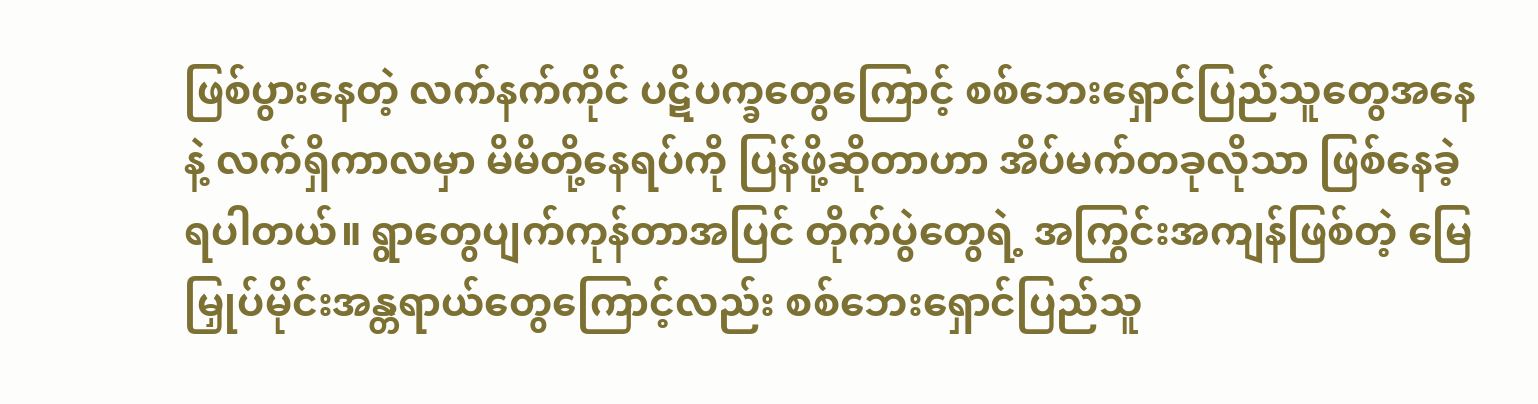ဖြစ်ပွားနေတဲ့ လက်နက်ကိုင် ပဋိပက္ခတွေကြောင့် စစ်ဘေးရှောင်ပြည်သူတွေအနေနဲ့ လက်ရှိကာလမှာ မိမိတို့နေရပ်ကို ပြန်ဖို့ဆိုတာဟာ အိပ်မက်တခုလိုသာ ဖြစ်နေခဲ့ရပါတယ်။ ရွာတွေပျက်ကုန်တာအပြင် တိုက်ပွဲတွေရဲ့ အကြွင်းအကျန်ဖြစ်တဲ့ မြေမြှုပ်မိုင်းအန္တရာယ်တွေကြောင့်လည်း စစ်ဘေးရှောင်ပြည်သူ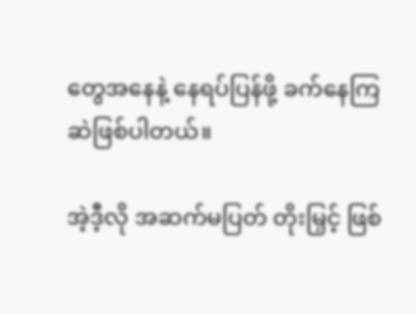တွေအနေနဲ့ နေရပ်ပြန်ဖို့ ခက်နေကြဆဲဖြစ်ပါတယ်။

အဲ့ဒီ့လို အဆက်မပြတ် တိုးမြှင့် ဖြစ်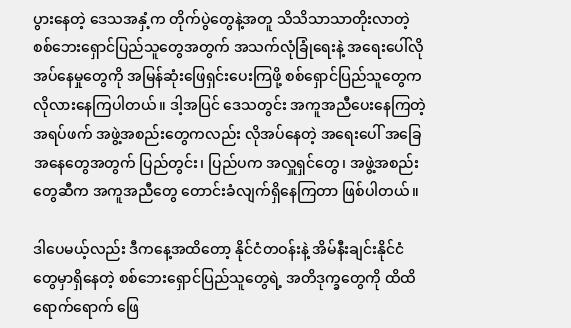ပွားနေတဲ့ ဒေသအနှံ့က တိုက်ပွဲတွေနဲ့အတူ သိသိသာသာတိုးလာတဲ့ စစ်ဘေးရှောင်ပြည်သူတွေအတွက် အသက်လုံခြုံ‌ရေးနဲ့ အရေးပေါ်လိုအပ်နေမှုတွေကို အမြန်ဆုံးဖြေရှင်းပေးကြဖို့ စစ်ရှောင်ပြည်သူတွေက လိုလားနေကြပါတယ်။ ဒါ့အပြင် ဒေသတွင်း အကူအညီပေးနေကြတဲ့ အရပ်ဖက် အဖွဲ့အစည်းတွေကလည်း လိုအပ်နေတဲ့ အရေးပေါ် အခြေအနေတွေအတွက် ပြည်တွင်း၊ ပြည်ပက အလှူရှင်တွေ၊ အဖွဲ့အစည်းတွေဆီက အကူအညီတွေ တောင်းခံလျက်ရှိနေကြတာ ဖြစ်ပါတယ်။

ဒါပေမယ့်လည်း ဒီကနေ့အထိတော့ နိုင်ငံတဝန်းနဲ့ အိမ်နီးချင်းနိုင်ငံတွေမှာရှိနေတဲ့ စစ်ဘေးရှောင်ပြည်သူတွေရဲ့ အတိဒုက္ခတွေကို ထိထိရောက်ရောက် ဖြေ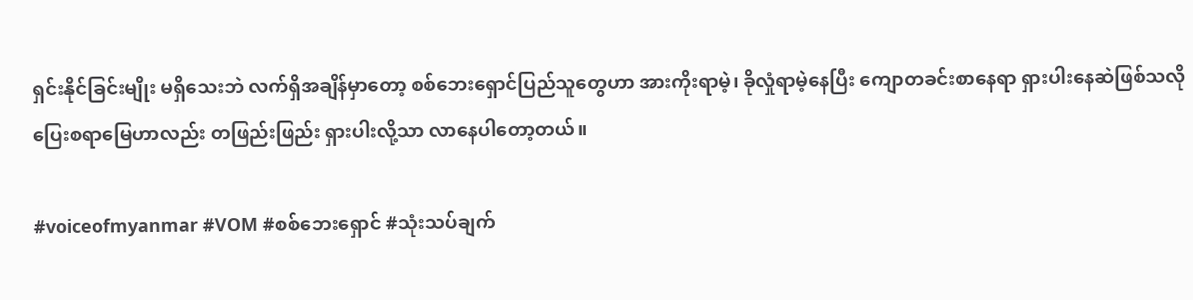ရှင်းနိုင်ခြင်းမျိုး မရှိသေးဘဲ လက်ရှိအချိန်မှာတော့ စစ်ဘေးရှောင်ပြည်သူတွေဟာ အားကိုးရာမဲ့၊ ခိုလှုံရာမဲ့နေပြီး ကျောတခင်းစာနေရာ ရှားပါးနေဆဲဖြစ်သလို ပြေးစရာမြေဟာလည်း တဖြည်းဖြည်း ရှားပါးလို့သာ လာနေပါတော့တယ်။

#voiceofmyanmar #VOM #စစ်ဘေးရှောင် #သုံးသပ်ချက်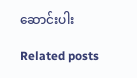ဆောင်းပါး

Related posts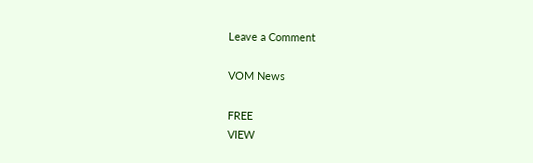Leave a Comment

VOM News

FREE
VIEW